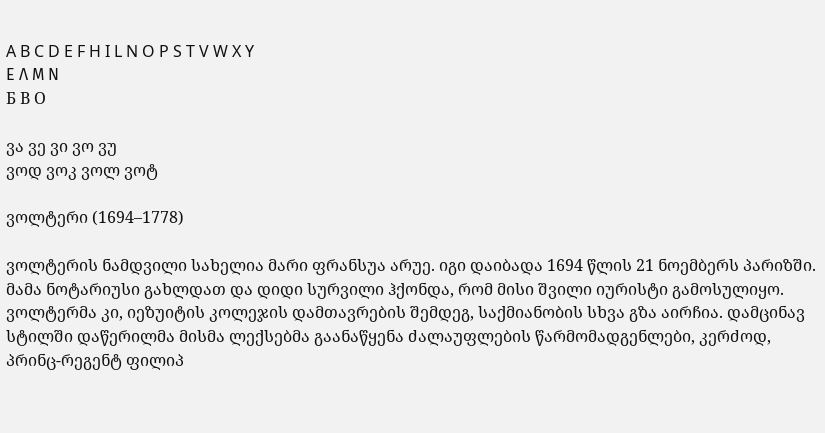A B C D E F H I L N O P S T V W X Y
Ε Λ Μ Ν
Б В О

ვა ვე ვი ვო ვუ
ვოდ ვოკ ვოლ ვოტ

ვოლტერი (1694–1778)

ვოლტერის ნამდვილი სახელია მარი ფრანსუა არუე. იგი დაიბადა 1694 წლის 21 ნოემბერს პარიზში. მამა ნოტარიუსი გახლდათ და დიდი სურვილი ჰქონდა, რომ მისი შვილი იურისტი გამოსულიყო. ვოლტერმა კი, იეზუიტის კოლეჯის დამთავრების შემდეგ, საქმიანობის სხვა გზა აირჩია. დამცინავ სტილში დაწერილმა მისმა ლექსებმა გაანაწყენა ძალაუფლების წარმომადგენლები, კერძოდ, პრინც-რეგენტ ფილიპ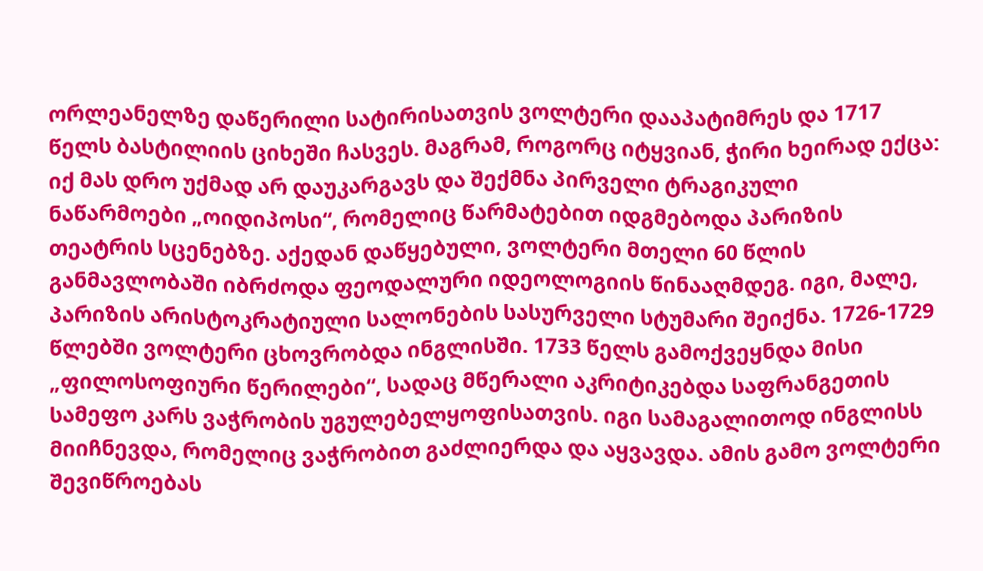ორლეანელზე დაწერილი სატირისათვის ვოლტერი დააპატიმრეს და 1717 წელს ბასტილიის ციხეში ჩასვეს. მაგრამ, როგორც იტყვიან, ჭირი ხეირად ექცა: იქ მას დრო უქმად არ დაუკარგავს და შექმნა პირველი ტრაგიკული ნაწარმოები „ოიდიპოსი“, რომელიც წარმატებით იდგმებოდა პარიზის თეატრის სცენებზე. აქედან დაწყებული, ვოლტერი მთელი 60 წლის განმავლობაში იბრძოდა ფეოდალური იდეოლოგიის წინააღმდეგ. იგი, მალე, პარიზის არისტოკრატიული სალონების სასურველი სტუმარი შეიქნა. 1726-1729 წლებში ვოლტერი ცხოვრობდა ინგლისში. 1733 წელს გამოქვეყნდა მისი „ფილოსოფიური წერილები“, სადაც მწერალი აკრიტიკებდა საფრანგეთის სამეფო კარს ვაჭრობის უგულებელყოფისათვის. იგი სამაგალითოდ ინგლისს მიიჩნევდა, რომელიც ვაჭრობით გაძლიერდა და აყვავდა. ამის გამო ვოლტერი შევიწროებას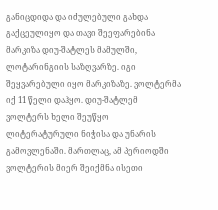განიცდიდა და იძულებული გახდა გაქცეულიყო და თავი შეეფარებინა მარკიზა დიუ-შატლეს მამულში, ლოტარინგიის საზღვარზე. იგი შეყვარებული იყო მარკიზაზე. ვოლტერმა იქ 11 წელი დაჰყო. დიუ-შატლემ ვოლტერს ხელი შეუწყო ლიტერატურული ნიჭისა და უნარის გამოვლენაში. მართლაც, ამ პერიოდში ვოლტერის მიერ შეიქმნა ისეთი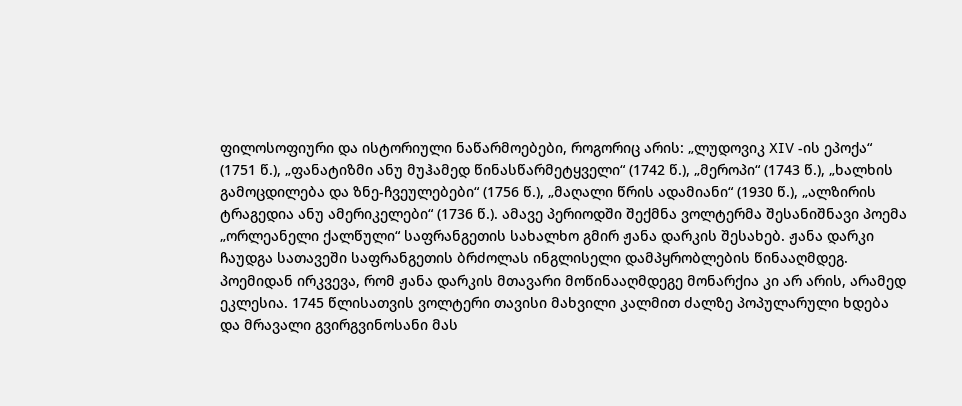ფილოსოფიური და ისტორიული ნაწარმოებები, როგორიც არის: „ლუდოვიკ XIV -ის ეპოქა“ (1751 წ.), „ფანატიზმი ანუ მუჰამედ წინასწარმეტყველი“ (1742 წ.), „მეროპი“ (1743 წ.), „ხალხის გამოცდილება და ზნე-ჩვეულებები“ (1756 წ.), „მაღალი წრის ადამიანი“ (1930 წ.), „ალზირის ტრაგედია ანუ ამერიკელები“ (1736 წ.). ამავე პერიოდში შექმნა ვოლტერმა შესანიშნავი პოემა „ორლეანელი ქალწული“ საფრანგეთის სახალხო გმირ ჟანა დარკის შესახებ. ჟანა დარკი ჩაუდგა სათავეში საფრანგეთის ბრძოლას ინგლისელი დამპყრობლების წინააღმდეგ. პოემიდან ირკვევა, რომ ჟანა დარკის მთავარი მოწინააღმდეგე მონარქია კი არ არის, არამედ ეკლესია. 1745 წლისათვის ვოლტერი თავისი მახვილი კალმით ძალზე პოპულარული ხდება და მრავალი გვირგვინოსანი მას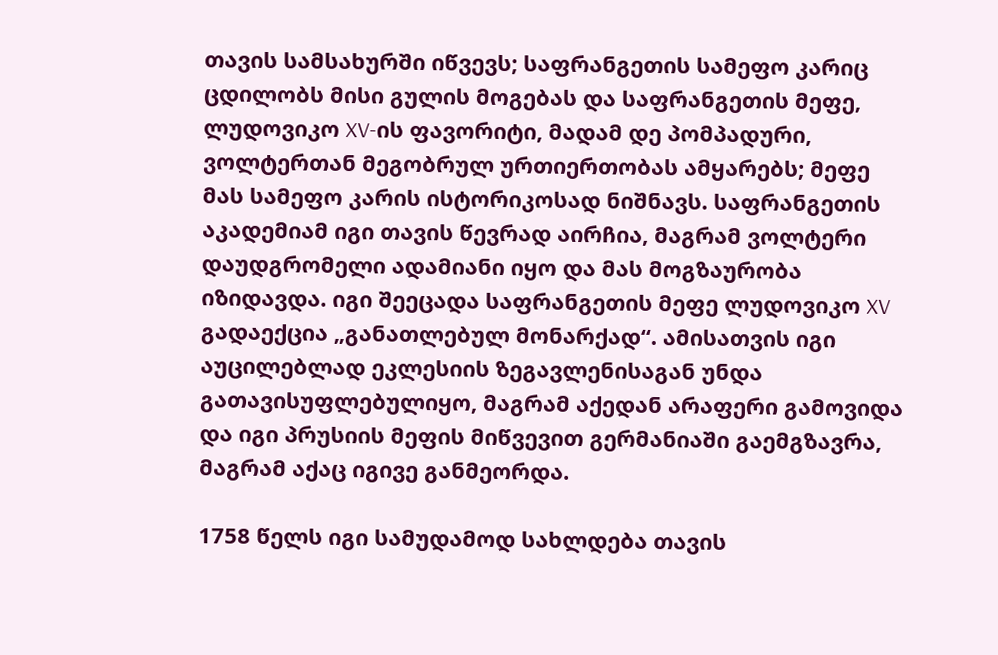თავის სამსახურში იწვევს; საფრანგეთის სამეფო კარიც ცდილობს მისი გულის მოგებას და საფრანგეთის მეფე, ლუდოვიკო XV-ის ფავორიტი, მადამ დე პომპადური, ვოლტერთან მეგობრულ ურთიერთობას ამყარებს; მეფე მას სამეფო კარის ისტორიკოსად ნიშნავს. საფრანგეთის აკადემიამ იგი თავის წევრად აირჩია, მაგრამ ვოლტერი დაუდგრომელი ადამიანი იყო და მას მოგზაურობა იზიდავდა. იგი შეეცადა საფრანგეთის მეფე ლუდოვიკო XV გადაექცია „განათლებულ მონარქად“. ამისათვის იგი აუცილებლად ეკლესიის ზეგავლენისაგან უნდა გათავისუფლებულიყო, მაგრამ აქედან არაფერი გამოვიდა და იგი პრუსიის მეფის მიწვევით გერმანიაში გაემგზავრა, მაგრამ აქაც იგივე განმეორდა.

1758 წელს იგი სამუდამოდ სახლდება თავის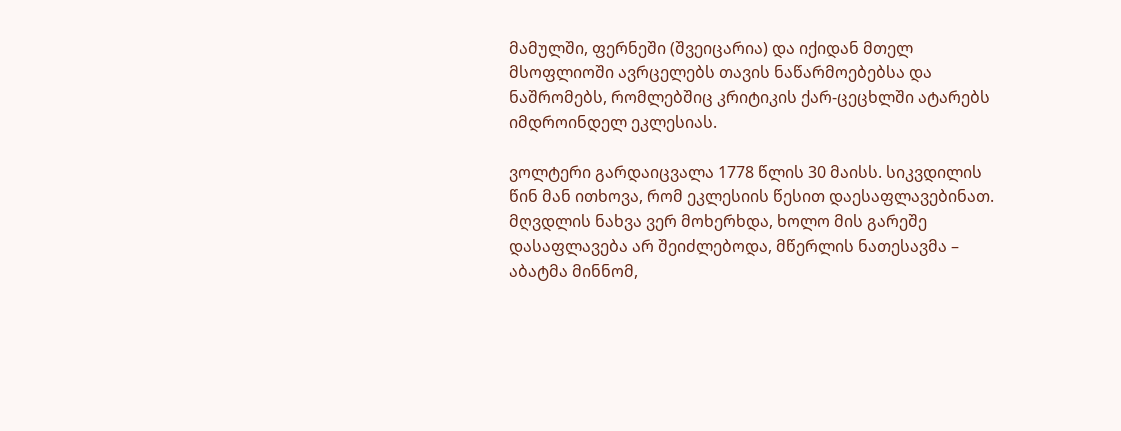მამულში, ფერნეში (შვეიცარია) და იქიდან მთელ მსოფლიოში ავრცელებს თავის ნაწარმოებებსა და ნაშრომებს, რომლებშიც კრიტიკის ქარ-ცეცხლში ატარებს იმდროინდელ ეკლესიას.

ვოლტერი გარდაიცვალა 1778 წლის 30 მაისს. სიკვდილის წინ მან ითხოვა, რომ ეკლესიის წესით დაესაფლავებინათ. მღვდლის ნახვა ვერ მოხერხდა, ხოლო მის გარეშე დასაფლავება არ შეიძლებოდა, მწერლის ნათესავმა – აბატმა მინნომ,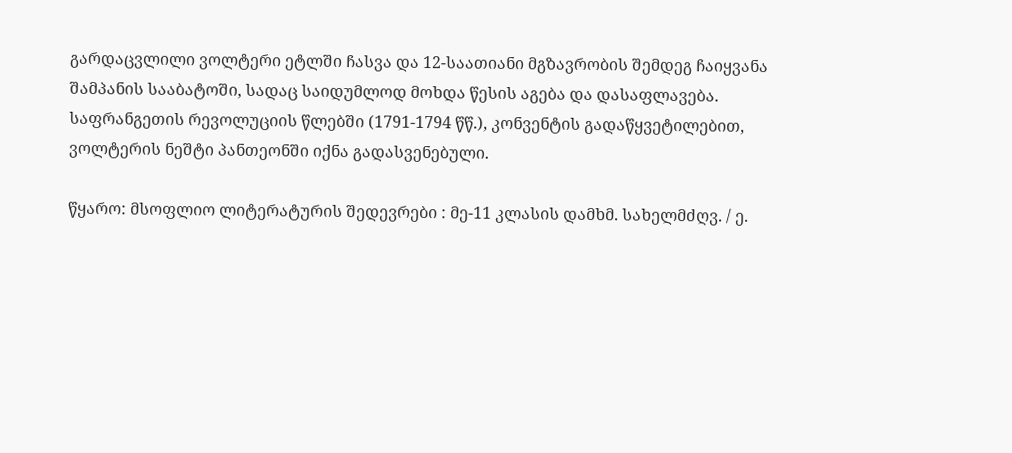გარდაცვლილი ვოლტერი ეტლში ჩასვა და 12-საათიანი მგზავრობის შემდეგ ჩაიყვანა შამპანის სააბატოში, სადაც საიდუმლოდ მოხდა წესის აგება და დასაფლავება. საფრანგეთის რევოლუციის წლებში (1791-1794 წწ.), კონვენტის გადაწყვეტილებით, ვოლტერის ნეშტი პანთეონში იქნა გადასვენებული.

წყარო: მსოფლიო ლიტერატურის შედევრები : მე-11 კლასის დამხმ. სახელმძღვ. / ე.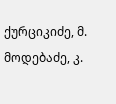ქურციკიძე, მ. მოდებაძე, კ.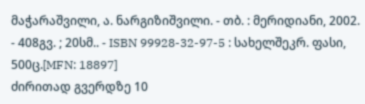მაჭარაშვილი, ა. ნარგიზიშვილი. - თბ. : მერიდიანი, 2002. - 408გვ. ; 20სმ.. - ISBN 99928-32-97-5 : სახელშეკრ. ფასი, 500ც.[MFN: 18897]
ძირითად გვერდზე 10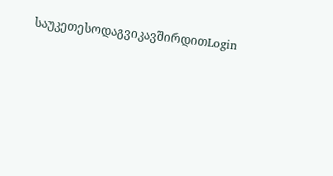საუკეთესოდაგვიკავშირდითLogin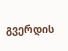გვერდის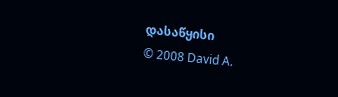დასაწყისი
© 2008 David A.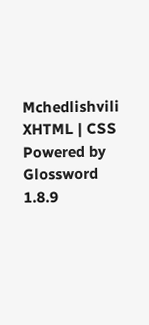Mchedlishvili XHTML | CSS Powered by Glossword 1.8.9